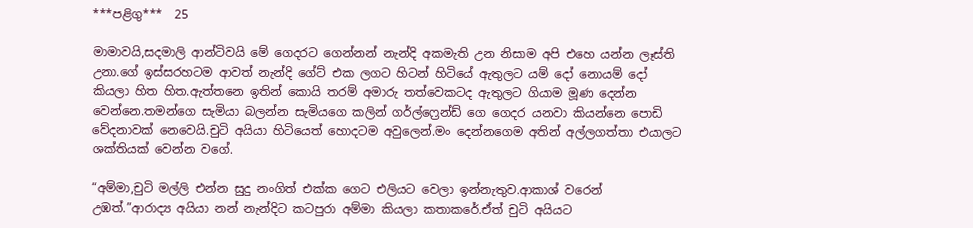***පළිගු***  25

මාමාවයි,සදමාලි ආන්ටිවයි මේ ගෙදරට ගෙන්නන් නැන්දි අකමැති උන නිසාම අපි එහෙ යන්න ලෑස්ති උනා.ගේ ඉස්සරහටම ආවත් නැන්දි ගේට් එක ලගට හිටන් හිටියේ ඇතුලට යම් දෝ නොයම් දෝ කියලා හිත හිත.ඇත්තනෙ ඉතින් කොයි තරම් අමාරු තත්වෙකටද ඇතුලට ගියාම මූණ දෙන්න වෙන්නෙ.තමන්ගෙ සැමියා බලන්න සැමියගෙ කලින් ගර්ල්ෆ්‍රෙන්ඩ් ගෙ ගෙදර යනවා කියන්නෙ පොඩි වේදනාවක් නෙවෙයි.චුටි අයියා හිටියෙත් හොදටම අවුලෙන්.මං දෙන්නගෙම අතින් අල්ලගත්තා එයාලට ශක්තියක් වෙන්න වගේ.

“අම්මා,චුටි මල්ලි එන්න සුදු නංගිත් එක්ක ගෙට එලියට වෙලා ඉන්නැතුව.ආකාශ් වරෙන් උඹත්.”ආරාද්‍ය අයියා නන් නැන්දිට කටපුරා අම්මා කියලා කතාකරේ.ඒත් චුටි අයියට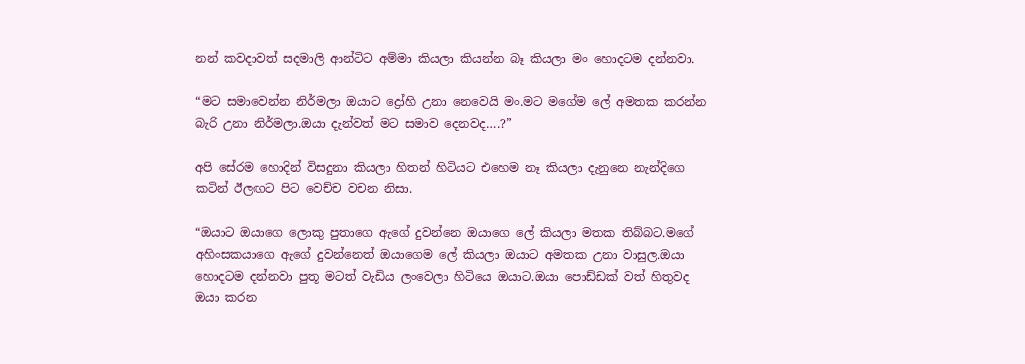නන් කවදාවත් සදමාලි ආන්ටිට අම්මා කියලා කියන්න බෑ කියලා මං හොදටම දන්නවා.

“මට සමාවෙන්න නිර්මලා ඔයාට ද්‍රෝහි උනා නෙවෙයි මං.මට මගේම ලේ අමතක කරන්න බැරි උනා නිර්මලා.ඔයා දැන්වත් මට සමාව දෙනවද….?”

අපි සේරම හොදින් විසදුනා කියලා හිතන් හිටියට එහෙම නෑ කියලා දැනුනෙ නැන්දිගෙ කටින් ඊලඟට පිට වෙච්ච වචන නිසා.

“ඔයාට ඔයාගෙ ලොකු පුතාගෙ ඇගේ දුවන්නෙ ඔයාගෙ ලේ කියලා මතක තිබ්බට.මගේ අහිංසකයාගෙ ඇගේ දුවන්නෙත් ඔයාගෙම ලේ කියලා ඔයාට අමතක උනා වාසුල.ඔයා හොදටම දන්නවා පුතූ මටත් වැඩිය ලංවෙලා හිටියෙ ඔයාට.ඔයා පොඩ්ඩක් වත් හිතුවද ඔයා කරන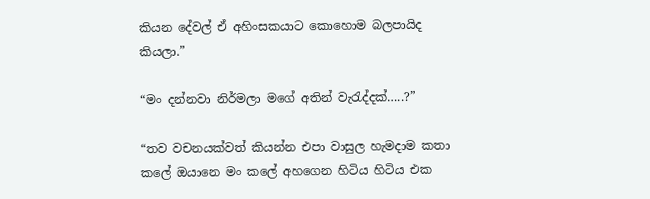කියන දේවල් ඒ අහිංසකයාට කොහොම බලපායිද කියලා.”

“මං දන්නවා නිර්මලා මගේ අතින් වැරැද්දක්…..?”

“තව වචනයක්වත් කියන්න එපා වාසුල හැමදාම කතා කලේ ඔයානෙ මං කලේ අහගෙන හිටිය හිටිය එක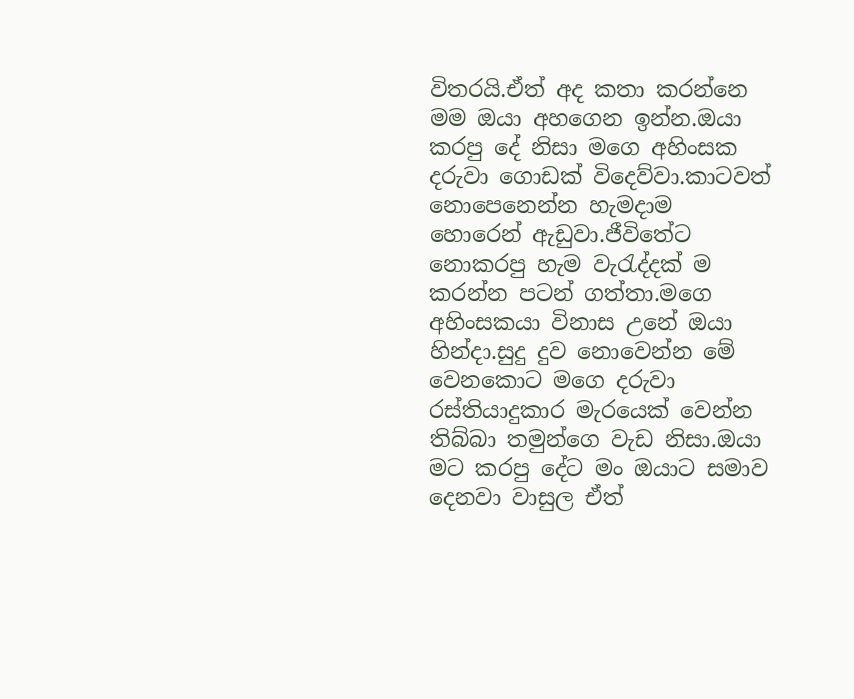විතරයි.ඒත් අද කතා කරන්නෙ මම ඔයා අහගෙන ඉන්න.ඔයා කරපු දේ නිසා මගෙ අහිංසක දරුවා ගොඩක් විදෙව්වා.කාටවත් නොපෙනෙන්න හැමදාම හොරෙන් ඇඩුවා.ජීවිතේට නොකරපු හැම වැරැද්දක් ම කරන්න පටන් ගත්තා.මගෙ අහිංසකයා විනාස උනේ ඔයා හින්දා.සුදු දුව නොවෙන්න මේ වෙනකොට මගෙ දරුවා රස්තියාදුකාර මැරයෙක් වෙන්න තිබ්බා තමුන්ගෙ වැඩ නිසා.ඔයා මට කරපු දේට මං ඔයාට සමාව දෙනවා වාසුල ඒත්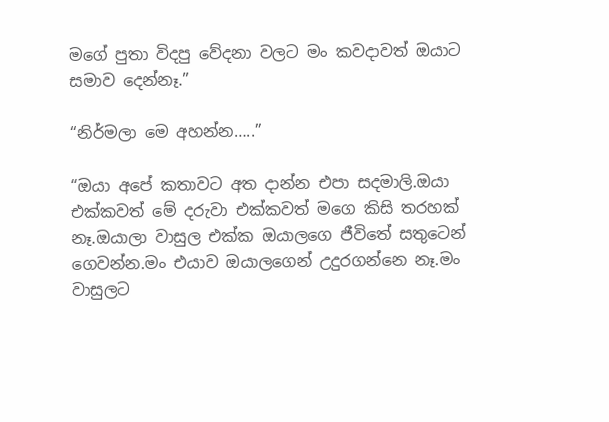මගේ පුතා විදපු වේදනා වලට මං කවදාවත් ඔයාට සමාව දෙන්නෑ.”

“නිර්මලා මෙ අහන්න…..”

“ඔයා අපේ කතාවට අත දාන්න එපා සදමාලි.ඔයා එක්කවත් මේ දරුවා එක්කවත් මගෙ කිසි තරහක් නෑ.ඔයාලා වාසුල එක්ක ඔයාලගෙ ජීවිතේ සතුටෙන් ගෙවන්න.මං එයාව ඔයාලගෙන් උදුරගන්නෙ නෑ.මං වාසුලට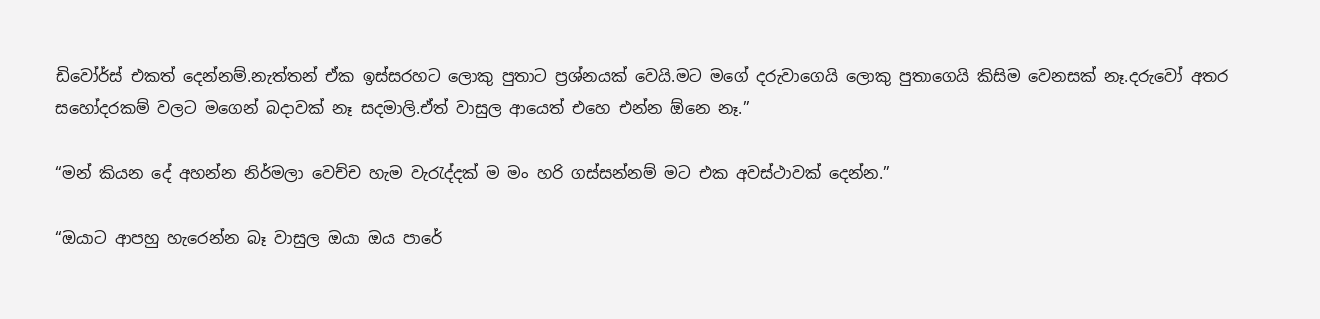ඩිවෝර්ස් එකත් දෙන්නම්.නැත්තන් ඒක ඉස්සරහට ලොකු පුතාට ප්‍රශ්නයක් වෙයි.මට මගේ දරුවාගෙයි ලොකු පුතාගෙයි කිසිම වෙනසක් නෑ.දරුවෝ අතර සහෝදරකම් වලට මගෙන් බදාවක් නෑ සදමාලි.ඒත් වාසුල ආයෙත් එහෙ එන්න ඕනෙ නෑ.”

“මන් කියන දේ අහන්න නිර්මලා වෙච්ච හැම වැරැද්දක් ම මං හරි ගස්සන්නම් මට එක අවස්ථාවක් දෙන්න.”

“ඔයාට ආපහු හැරෙන්න බෑ වාසුල ඔයා ඔය පාරේ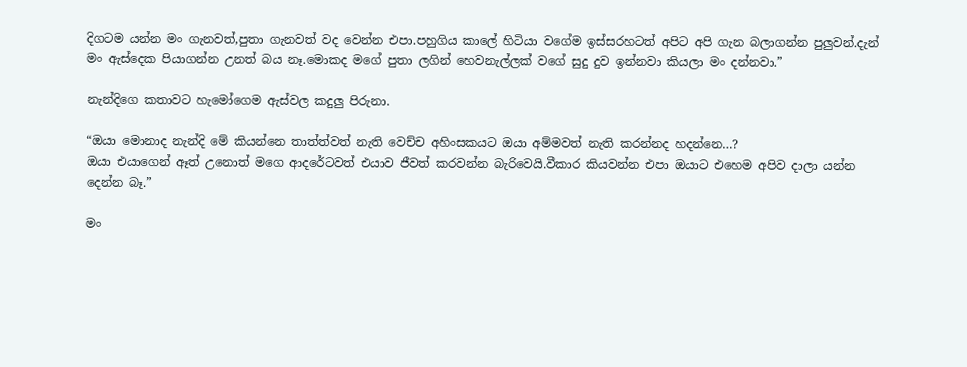දිගටම යන්න මං ගැනවත්,පුතා ගැනවත් වද වෙන්න එපා.පහුගිය කාලේ හිටියා වගේම ඉස්සරහටත් අපිට අපි ගැන බලාගන්න පුලුවන්.දැන් මං ඇස්දෙක පියාගන්න උනත් බය නෑ.මොකද මගේ පුතා ලගින් හෙවනැල්ලක් වගේ සුදු දුව ඉන්නවා කියලා මං දන්නවා.”

නැන්දිගෙ කතාවට හැමෝගෙම ඇස්වල කදුලු පිරුනා.

“ඔයා මොනාද නැන්දි මේ කියන්නෙ තාත්ත්වත් නැති වෙච්ච අහිංසකයට ඔයා අම්මවත් නැති කරන්නද හදන්නෙ…?
ඔයා එයාගෙන් ඈත් උනොත් මගෙ ආදරේටවත් එයාව ජීවත් කරවන්න බැරිවෙයි.වීකාර කියවන්න එපා ඔයාට එහෙම අපිව දාලා යන්න දෙන්න බෑ.”

මං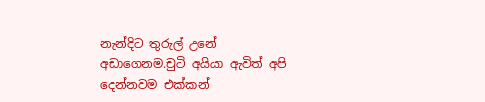නැන්දිට තුරුල් උනේ අඩාගෙනම.චුටි අයියා ඇවිත් අපි දෙන්නවම එක්කන්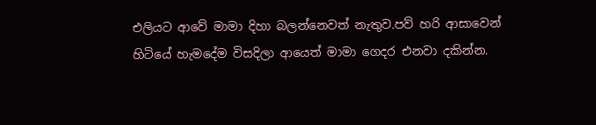එලියට ආවේ මාමා දිහා බලන්නෙවත් නැතුව.පව් හරි ආසාවෙන් හිටියේ හැමදේම විසදිලා ආයෙත් මාමා ගෙදර එනවා දකින්න.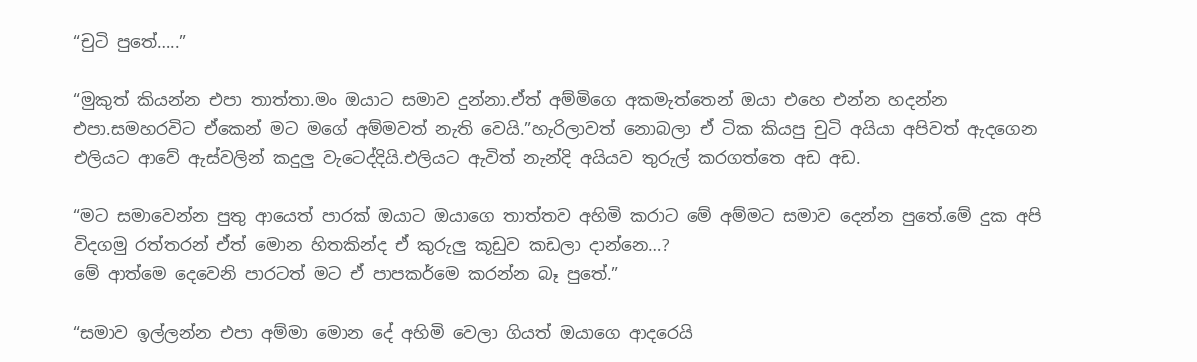“චුටි පුතේ…..”

“මුකුත් කියන්න එපා තාත්තා.මං ඔයාට සමාව දුන්නා.ඒත් අම්මිගෙ අකමැත්තෙන් ඔයා එහෙ එන්න හදන්න එපා.සමහරවිට ඒකෙන් මට මගේ අම්මවත් නැති වෙයි.”හැරිලාවත් නොබලා ඒ ටික කියපු චුටි අයියා අපිවත් ඇදගෙන එලියට ආවේ ඇස්වලින් කදුලු වැටෙද්දියි.එලියට ඇවිත් නැන්දි අයියව තුරුල් කරගත්තෙ අඩ අඩ.

“මට සමාවෙන්න පුතු ආයෙත් පාරක් ඔයාට ඔයාගෙ තාත්තව අහිමි කරාට මේ අම්මට සමාව දෙන්න පුතේ.මේ දුක අපි විදගමු රත්තරන් ඒත් මොන හිතකින්ද ඒ කුරුලු කූඩුව කඩලා දාන්නෙ…?
මේ ආත්මෙ දෙවෙනි පාරටත් මට ඒ පාපකර්මෙ කරන්න බෑ පුතේ.”

“සමාව ඉල්ලන්න එපා අම්මා මොන දේ අහිමි වෙලා ගියත් ඔයාගෙ ආදරෙයි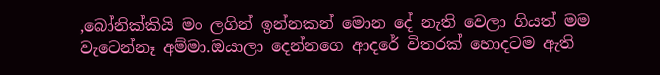,බෝනික්කියි මං ලගින් ඉන්නකන් මොන දේ නැති වෙලා ගියත් මම වැටෙන්නෑ අම්මා.ඔයාලා දෙන්නගෙ ආදරේ විතරක් හොදටම ඇති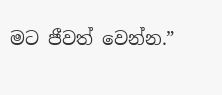මට ජීවත් වෙන්න.”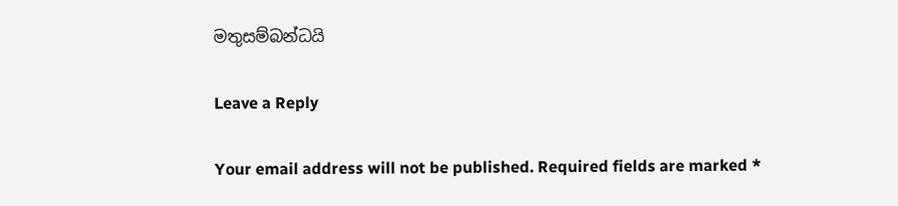මතුසම්බන්ධයි

Leave a Reply

Your email address will not be published. Required fields are marked *